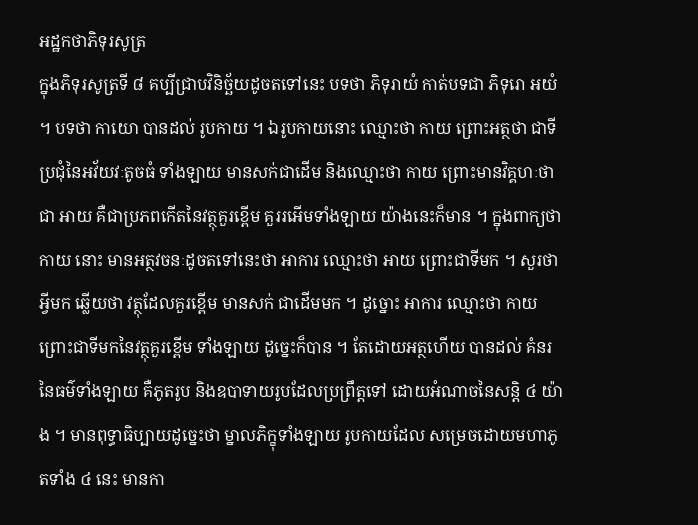អដ្ឋកថាភិទុរសូត្រ
ក្នុងភិទុរសូត្រទី ៨ គប្បីជ្រាបវិនិច្ឆ័យដូចតទៅនេះ បទថា ភិទុរាយំ កាត់បទជា ភិទុរោ អយំ ។ បទថា កាយោ បានដល់ រូបកាយ ។ ឯរូបកាយនោះ ឈ្មោះថា កាយ ព្រោះអត្ថថា ជាទីប្រជុំនៃអវ័យវៈតូចធំ ទាំងឡាយ មានសក់ជាដើម និងឈ្មោះថា កាយ ព្រោះមានវិគ្គហៈថាជា អាយ គឺជាប្រភពកើតនៃវត្ថុគួរខ្ពើម គួររអើមទាំងឡាយ យ៉ាងនេះក៏មាន ។ ក្នុងពាក្យថា កាយ នោះ មានអត្ថវចនៈដូចតទៅនេះថា អាការ ឈ្មោះថា អាយ ព្រោះជាទីមក ។ សួរថា អ្វីមក ឆ្លើយថា វត្ថុដែលគួរខ្ពើម មានសក់ ជាដើមមក ។ ដូច្នោះ អាការ ឈ្មោះថា កាយ ព្រោះជាទីមកនៃវត្ថុគួរខ្ពើម ទាំងឡាយ ដូច្នេះក៏បាន ។ តែដោយអត្ថហើយ បានដល់ គំនរនៃធម៌ទាំងឡាយ គឺភូតរូប និងឧបាទាយរូបដែលប្រព្រឹត្តទៅ ដោយអំណាចនៃសន្តិ ៤ យ៉ាង ។ មានពុទ្ធាធិប្បាយដូច្នេះថា ម្នាលភិក្ខុទាំងឡាយ រូបកាយដែល សម្រេចដោយមហាភូតទាំង ៤ នេះ មានកា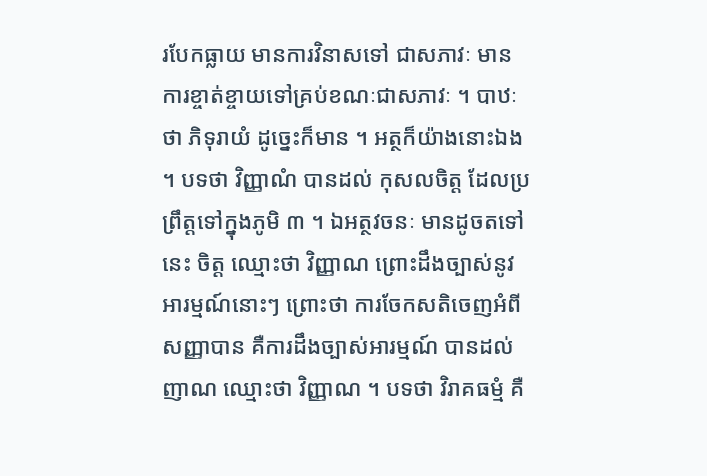របែកធ្លាយ មានការវិនាសទៅ ជាសភាវៈ មានការខ្ចាត់ខ្ចាយទៅគ្រប់ខណៈជាសភាវៈ ។ បាឋៈថា ភិទុរាយំ ដូច្នេះក៏មាន ។ អត្ថក៏យ៉ាងនោះឯង ។ បទថា វិញ្ញាណំ បានដល់ កុសលចិត្ត ដែលប្រព្រឹត្តទៅក្នុងភូមិ ៣ ។ ឯអត្ថវចនៈ មានដូចតទៅនេះ ចិត្ត ឈ្មោះថា វិញ្ញាណ ព្រោះដឹងច្បាស់នូវអារម្មណ៍នោះៗ ព្រោះថា ការចែកសតិចេញអំពី សញ្ញាបាន គឺការដឹងច្បាស់អារម្មណ៍ បានដល់ ញាណ ឈ្មោះថា វិញ្ញាណ ។ បទថា វិរាគធម្មំ គឺ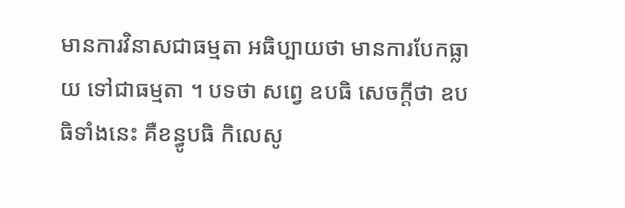មានការវិនាសជាធម្មតា អធិប្បាយថា មានការបែកធ្លាយ ទៅជាធម្មតា ។ បទថា សព្វេ ឧបធិ សេចក្តីថា ឧបធិទាំងនេះ គឺខន្ធូបធិ កិលេសូ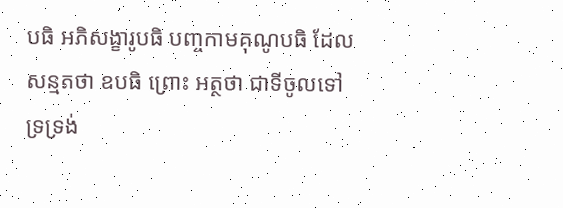បធិ អភិសង្ខារូបធិ បញ្ចកាមគុណូបធិ ដែលសន្មតថា ឧបធិ ព្រោះ អត្ថថា ជាទីចូលទៅទ្រទ្រង់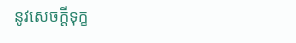នូវសេចក្តីទុក្ខ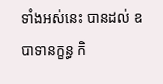ទាំងអស់នេះ បានដល់ ឧបាទានក្ខន្ធ កិ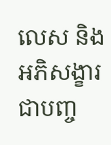លេស និងអភិសង្ខារ ជាបញ្ច